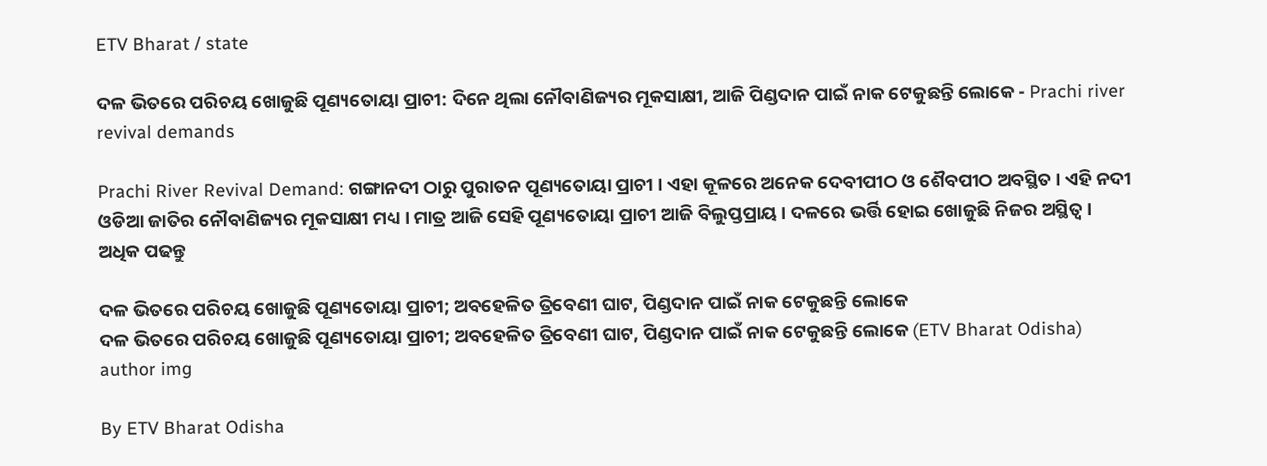ETV Bharat / state

ଦଳ ଭିତରେ ପରିଚୟ ଖୋଜୁଛି ପୂଣ୍ୟତୋୟା ପ୍ରାଚୀ: ଦିନେ ଥିଲା ନୌବାଣିଜ୍ୟର ମୂକସାକ୍ଷୀ, ଆଜି ପିଣ୍ଡଦାନ ପାଇଁ ନାକ ଟେକୁଛନ୍ତି ଲୋକେ - Prachi river revival demands

Prachi River Revival Demand: ଗଙ୍ଗାନଦୀ ଠାରୁ ପୁରାତନ ପୂଣ୍ୟତୋୟା ପ୍ରାଚୀ । ଏହା କୂଳରେ ଅନେକ ଦେବୀପୀଠ ଓ ଶୈବପୀଠ ଅବସ୍ଥିତ । ଏହି ନଦୀ ଓଡିଆ ଜାତିର ନୌବାଣିଜ୍ୟର ମୂକସାକ୍ଷୀ ମଧ୍ୟ । ମାତ୍ର ଆଜି ସେହି ପୂଣ୍ୟତୋୟା ପ୍ରାଚୀ ଆଜି ବିଲୁପ୍ତପ୍ରାୟ । ଦଳରେ ଭର୍ତ୍ତି ହୋଇ ଖୋଜୁଛି ନିଜର ଅସ୍ଥିତ୍ବ । ଅଧିକ ପଢନ୍ତୁ

ଦଳ ଭିତରେ ପରିଚୟ ଖୋଜୁଛି ପୂଣ୍ୟତୋୟା ପ୍ରାଚୀ; ଅବହେଳିତ ତ୍ରିବେଣୀ ଘାଟ, ପିଣ୍ଡଦାନ ପାଇଁ ନାକ ଟେକୁଛନ୍ତି ଲୋକେ
ଦଳ ଭିତରେ ପରିଚୟ ଖୋଜୁଛି ପୂଣ୍ୟତୋୟା ପ୍ରାଚୀ; ଅବହେଳିତ ତ୍ରିବେଣୀ ଘାଟ, ପିଣ୍ଡଦାନ ପାଇଁ ନାକ ଟେକୁଛନ୍ତି ଲୋକେ (ETV Bharat Odisha)
author img

By ETV Bharat Odisha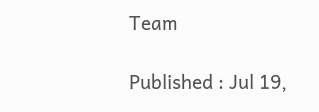Team

Published : Jul 19,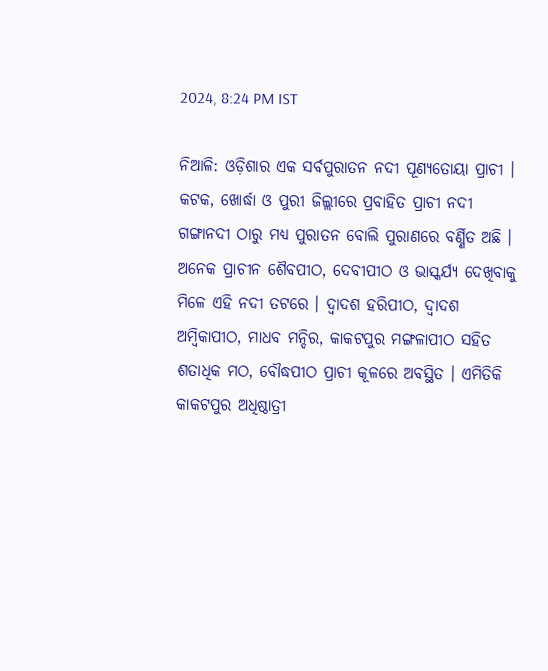2024, 8:24 PM IST

ନିଆଳି: ଓଡ଼ିଶାର ଏକ ସର୍ବପୁରାତନ ନଦୀ ପୂଣ୍ୟତୋୟା ପ୍ରାଚୀ । କଟକ, ଖୋର୍ଦ୍ଧା ଓ ପୁରୀ ଜିଲ୍ଲୀରେ ପ୍ରବାହିତ ପ୍ରାଚୀ ନଦୀ ଗଙ୍ଗାନଦୀ ଠାରୁ ମଧ୍ୟ ପୁରାତନ ବୋଲି ପୁରାଣରେ ବର୍ଣ୍ଣିତ ଅଛି । ଅନେକ ପ୍ରାଚୀନ ଶୈବପୀଠ, ଦେବୀପୀଠ ଓ ଭାସ୍କର୍ଯ୍ୟ ଦେଖିବାକୁ ମିଳେ ଏହି ନଦୀ ତଟରେ । ଦ୍ବାଦଶ ହରିପୀଠ, ଦ୍ବାଦଶ ଅମ୍ବିକାପୀଠ, ମାଧବ ମନ୍ଦିର, କାକଟପୁର ମଙ୍ଗଳାପୀଠ ସହିତ ଶତାଧିକ ମଠ, ବୌଦ୍ଧପୀଠ ପ୍ରାଚୀ କୂଳରେ ଅବସ୍ଥିତ । ଏମିତିକି କାକଟପୁର ଅଧିଷ୍ଠାତ୍ରୀ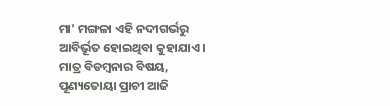ମା' ମଙ୍ଗଳା ଏହି ନଦୀଗର୍ଭରୁ ଆବିର୍ଭୂତ ହୋଇଥିବା କୁହାଯାଏ । ମାତ୍ର ବିଡମ୍ବନାର ବିଷୟ, ପୂଣ୍ୟତୋୟା ପ୍ରାଚୀ ଆଜି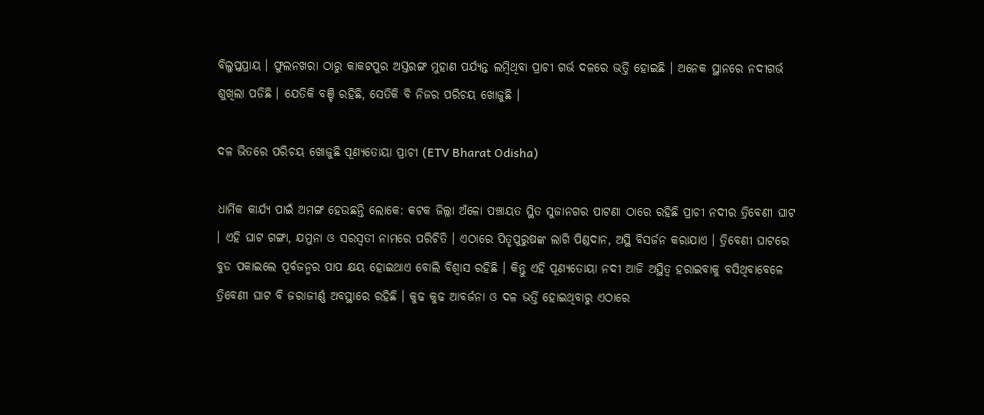ବିଲୁପ୍ତପ୍ରାୟ । ଫୁଲନଖରା ଠାରୁ କାକଟପୁର ଅସ୍ତରଙ୍ଗ ମୁହାଣ ପର୍ଯ୍ୟନ୍ତ ଲମ୍ବିଥିବା ପ୍ରାଚୀ ଗର୍ଭ ଦଳରେ ଭର୍ତ୍ତି ହୋଇଛି । ଅନେକ ସ୍ଥାନରେ ନଦୀଗର୍ଭ ଶୁଖିଲା ପଡିଛି । ଯେତିକି ବଞ୍ଚି ରହିଛି, ସେତିକି ବି ନିଜର ପରିଚୟ ଖୋଜୁଛି ।

ଦଳ ଭିତରେ ପରିଚୟ ଖୋଜୁଛି ପୂଣ୍ୟତୋୟା ପ୍ରାଚୀ (ETV Bharat Odisha)

ଧାର୍ମିକ କାର୍ଯ୍ୟ ପାଇଁ ଅମଙ୍ଗ ହେଉଛନ୍ତି ଲୋକେ: କଟକ ଜିଲ୍ଲା ଅଁଳୋ ପଞ୍ଚାୟତ ସ୍ଥିତ ସୁଜାନଗର ପାଟଣା ଠାରେ ରହିଛି ପ୍ରାଚୀ ନଦୀର ତ୍ରିବେଣୀ ଘାଟ । ଏହି ଘାଟ ଗଙ୍ଗା, ଯମୁନା ଓ ସରସ୍ଵତୀ ନାମରେ ପରିଚିତି । ଏଠାରେ ପିତୃପୁରୁଷଙ୍କ ଲାଗି ପିଣ୍ଡଦାନ, ଅସ୍ଥି ବିସର୍ଜନ କରାଯାଏ । ତ୍ରିବେଣୀ ଘାଟରେ ବୁଡ ପକାଇଲେ ପୂର୍ବଜନ୍ମର ପାପ କ୍ଷୟ ହୋଇଥାଏ ବୋଲି ବିଶ୍ଵାସ ରହିଛି ।‌ କିନ୍ତୁ ଏହି ପୂଣ୍ୟତୋୟା ନଦୀ ଆଜି ଅସ୍ଥିତ୍ବ ହରାଇବାକୁ ବସିଥିବାବେଳେ ତ୍ରିବେଣୀ ଘାଟ ବି ଜରାଜୀର୍ଣ୍ଣ ଅବସ୍ଥାରେ ରହିଛି । କୁଢ କୁଢ ଆବର୍ଜନା ଓ ଦଳ ଭର୍ତ୍ତି ହୋଇଥିବାରୁ ଏଠାରେ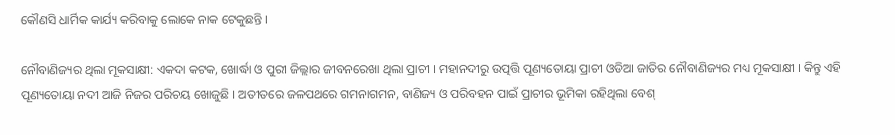କୌଣସି ଧାର୍ମିକ କାର୍ଯ୍ୟ କରିବାକୁ ଲୋକେ ନାକ ଟେକୁଛନ୍ତି ।

ନୌବାଣିଜ୍ୟର ଥିଲା ମୂକସାକ୍ଷୀ: ଏକଦା କଟକ, ଖୋର୍ଦ୍ଧା ଓ ପୁରୀ ଜିଲ୍ଲାର ଜୀବନରେଖା ଥିଲା ପ୍ରାଚୀ । ମହାନଦୀରୁ ଉତ୍ପତ୍ତି ପୂଣ୍ୟତୋୟା ପ୍ରାଚୀ ଓଡିଆ ଜାତିର ନୌବାଣିଜ୍ୟର ମଧ୍ୟ ମୂକସାକ୍ଷୀ ।‌ କିନ୍ତୁ ଏହି ପୂଣ୍ୟତୋୟା ନଦୀ ଆଜି ନିଜର ପରିଚୟ ଖୋଜୁଛି । ଅତୀତରେ ଜଳପଥରେ ଗମନାଗମନ, ବାଣିଜ୍ୟ ଓ ପରିବହନ ପାଇଁ ପ୍ରାଚୀର ଭୂମିକା ରହିଥିଲା ବେଶ୍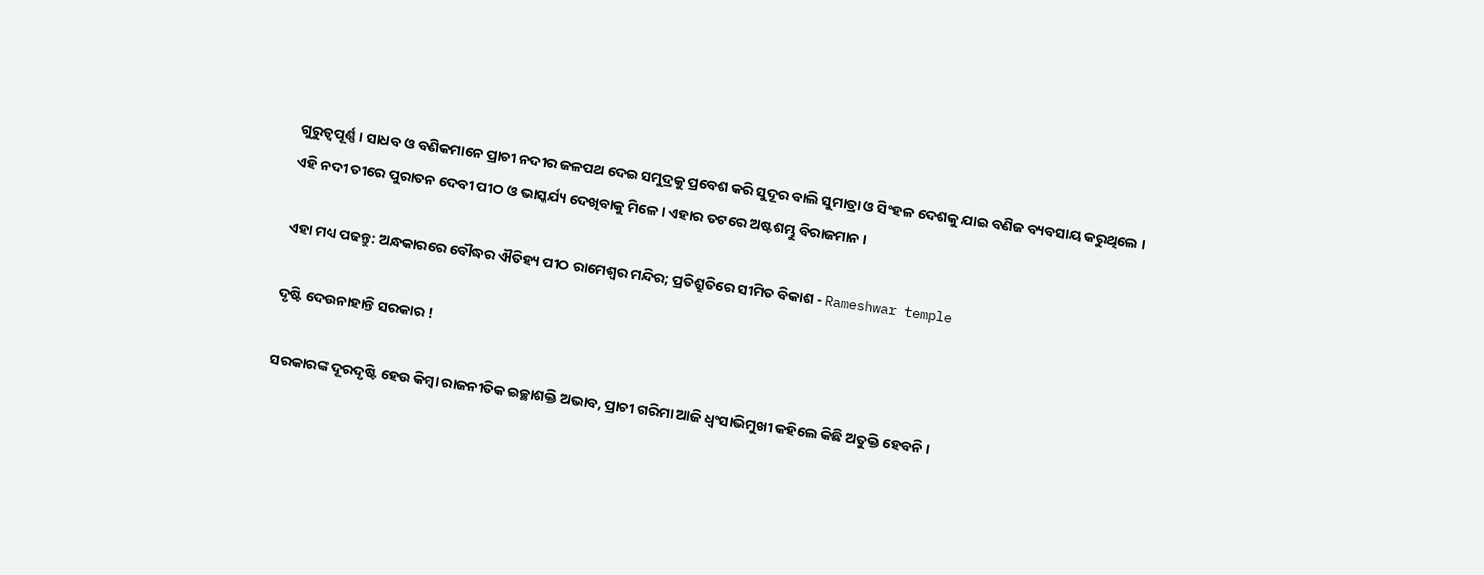ଗୁରୁତ୍ଵପୂର୍ଣ୍ଣ ।‌ ସାଧବ ଓ ବଣିକମାନେ ପ୍ରାଚୀ ନଦୀର ଜଳପଥ ଦେଇ ସମୁଦ୍ରକୁ ପ୍ରବେଶ କରି ସୁଦୂର ବାଲି ସୁମାତ୍ରା ଓ ସିଂହଳ ଦେଶକୁ ଯାଇ ବଣିଜ ବ୍ୟବସାୟ କରୁଥିଲେ ।‌ ଏହି ନଦୀ ତୀରେ ପୁରାତନ ଦେବୀ ପୀଠ ଓ ଭାସ୍କର୍ଯ୍ୟ ଦେଖିବାକୁ ମିଳେ । ଏହାର ତଟରେ ଅଷ୍ଟଶମ୍ଭୁ ବିରାଜମାନ ।‌

ଏହା ମଧ୍ୟ ପଢନ୍ତୁ: ଅନ୍ଧକାରରେ ବୌଦ୍ଧର ଐତିହ୍ୟ ପୀଠ ରାମେଶ୍ବର ମନ୍ଦିର; ପ୍ରତିଶ୍ରୁତିରେ ସୀମିତ ବିକାଶ - Rameshwar temple

ଦୃଷ୍ଟି ଦେଉନାହାନ୍ତି ସରକାର !

ସରକାରଙ୍କ ଦୂରଦୃଷ୍ଟି ହେଉ କିମ୍ବା ରାଜନୀତିକ ଇଚ୍ଛାଶକ୍ତି ଅଭାବ, ପ୍ରାଚୀ ଗରିମା ଆଜି ଧ୍ବଂସାଭିମୁଖୀ କହିଲେ କିଛି ଅତୁକ୍ତି ହେବନି ।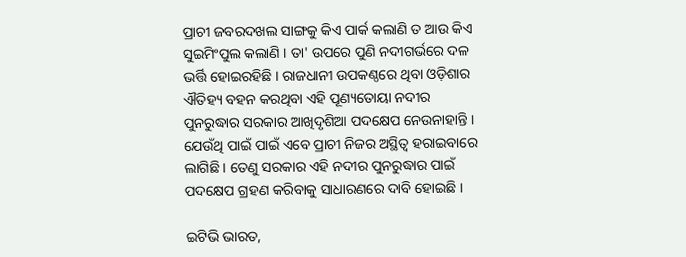ପ୍ରାଚୀ ଜବରଦଖଲ ସାଙ୍ଗକୁ କିଏ ପାର୍କ କଲାଣି ତ ଆଉ କିଏ ସୁଇମିଂପୁଲ କଲାଣି । ତା' ଉପରେ ପୁଣି ନଦୀଗର୍ଭରେ ଦଳ ଭର୍ତ୍ତି ହୋଇରହିଛି । ରାଜଧାନୀ ଉପକଣ୍ଠରେ ଥିବା ଓଡ଼ିଶାର ଐତିହ୍ୟ ବହନ କରଥିବା ଏହି ପୂଣ୍ୟତୋୟା ନଦୀର ପୁନରୁଦ୍ଧାର ସରକାର ଆଖିଦୃଶିଆ ପଦକ୍ଷେପ ନେଉନାହାନ୍ତି । ଯେଉଁଥି ପାଇଁ ପାଇଁ ଏବେ ପ୍ରାଚୀ ନିଜର ଅସ୍ଥିତ୍ବ ହରାଇବାରେ ଲାଗିଛି । ତେଣୁ ସରକାର ଏହି ନଦୀର ପୁନରୁଦ୍ଧାର ପାଇଁ ପଦକ୍ଷେପ ଗ୍ରହଣ କରିବାକୁ ସାଧାରଣରେ ଦାବି ହୋଇଛି ।

ଇଟିଭି ଭାରତ,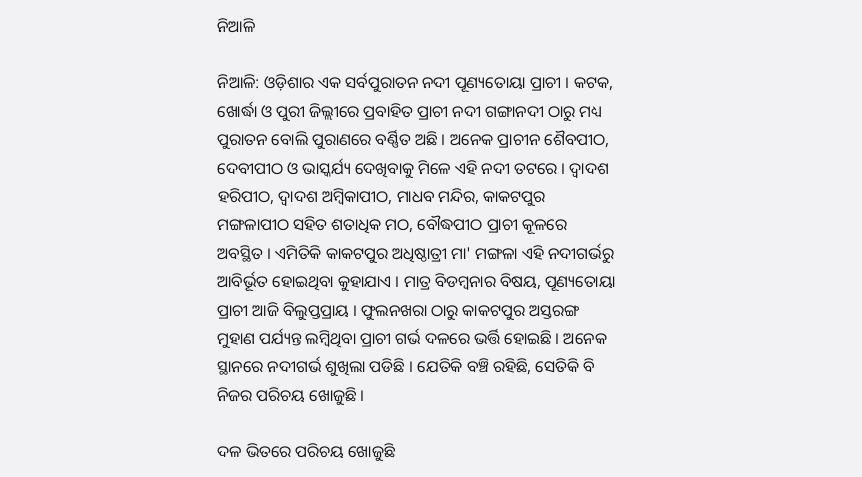ନିଆଳି

ନିଆଳି: ଓଡ଼ିଶାର ଏକ ସର୍ବପୁରାତନ ନଦୀ ପୂଣ୍ୟତୋୟା ପ୍ରାଚୀ । କଟକ, ଖୋର୍ଦ୍ଧା ଓ ପୁରୀ ଜିଲ୍ଲୀରେ ପ୍ରବାହିତ ପ୍ରାଚୀ ନଦୀ ଗଙ୍ଗାନଦୀ ଠାରୁ ମଧ୍ୟ ପୁରାତନ ବୋଲି ପୁରାଣରେ ବର୍ଣ୍ଣିତ ଅଛି । ଅନେକ ପ୍ରାଚୀନ ଶୈବପୀଠ, ଦେବୀପୀଠ ଓ ଭାସ୍କର୍ଯ୍ୟ ଦେଖିବାକୁ ମିଳେ ଏହି ନଦୀ ତଟରେ । ଦ୍ବାଦଶ ହରିପୀଠ, ଦ୍ବାଦଶ ଅମ୍ବିକାପୀଠ, ମାଧବ ମନ୍ଦିର, କାକଟପୁର ମଙ୍ଗଳାପୀଠ ସହିତ ଶତାଧିକ ମଠ, ବୌଦ୍ଧପୀଠ ପ୍ରାଚୀ କୂଳରେ ଅବସ୍ଥିତ । ଏମିତିକି କାକଟପୁର ଅଧିଷ୍ଠାତ୍ରୀ ମା' ମଙ୍ଗଳା ଏହି ନଦୀଗର୍ଭରୁ ଆବିର୍ଭୂତ ହୋଇଥିବା କୁହାଯାଏ । ମାତ୍ର ବିଡମ୍ବନାର ବିଷୟ, ପୂଣ୍ୟତୋୟା ପ୍ରାଚୀ ଆଜି ବିଲୁପ୍ତପ୍ରାୟ । ଫୁଲନଖରା ଠାରୁ କାକଟପୁର ଅସ୍ତରଙ୍ଗ ମୁହାଣ ପର୍ଯ୍ୟନ୍ତ ଲମ୍ବିଥିବା ପ୍ରାଚୀ ଗର୍ଭ ଦଳରେ ଭର୍ତ୍ତି ହୋଇଛି । ଅନେକ ସ୍ଥାନରେ ନଦୀଗର୍ଭ ଶୁଖିଲା ପଡିଛି । ଯେତିକି ବଞ୍ଚି ରହିଛି, ସେତିକି ବି ନିଜର ପରିଚୟ ଖୋଜୁଛି ।

ଦଳ ଭିତରେ ପରିଚୟ ଖୋଜୁଛି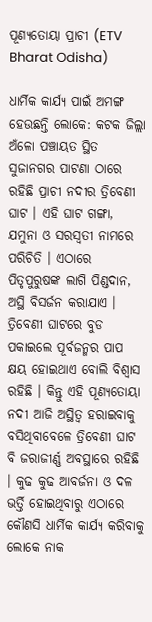ପୂଣ୍ୟତୋୟା ପ୍ରାଚୀ (ETV Bharat Odisha)

ଧାର୍ମିକ କାର୍ଯ୍ୟ ପାଇଁ ଅମଙ୍ଗ ହେଉଛନ୍ତି ଲୋକେ: କଟକ ଜିଲ୍ଲା ଅଁଳୋ ପଞ୍ଚାୟତ ସ୍ଥିତ ସୁଜାନଗର ପାଟଣା ଠାରେ ରହିଛି ପ୍ରାଚୀ ନଦୀର ତ୍ରିବେଣୀ ଘାଟ । ଏହି ଘାଟ ଗଙ୍ଗା, ଯମୁନା ଓ ସରସ୍ଵତୀ ନାମରେ ପରିଚିତି । ଏଠାରେ ପିତୃପୁରୁଷଙ୍କ ଲାଗି ପିଣ୍ଡଦାନ, ଅସ୍ଥି ବିସର୍ଜନ କରାଯାଏ । ତ୍ରିବେଣୀ ଘାଟରେ ବୁଡ ପକାଇଲେ ପୂର୍ବଜନ୍ମର ପାପ କ୍ଷୟ ହୋଇଥାଏ ବୋଲି ବିଶ୍ଵାସ ରହିଛି ।‌ କିନ୍ତୁ ଏହି ପୂଣ୍ୟତୋୟା ନଦୀ ଆଜି ଅସ୍ଥିତ୍ବ ହରାଇବାକୁ ବସିଥିବାବେଳେ ତ୍ରିବେଣୀ ଘାଟ ବି ଜରାଜୀର୍ଣ୍ଣ ଅବସ୍ଥାରେ ରହିଛି । କୁଢ କୁଢ ଆବର୍ଜନା ଓ ଦଳ ଭର୍ତ୍ତି ହୋଇଥିବାରୁ ଏଠାରେ କୌଣସି ଧାର୍ମିକ କାର୍ଯ୍ୟ କରିବାକୁ ଲୋକେ ନାକ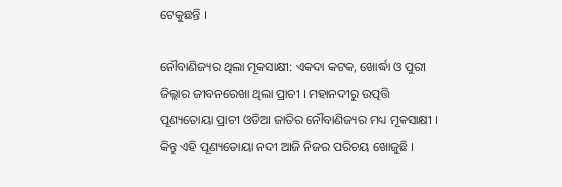ଟେକୁଛନ୍ତି ।

ନୌବାଣିଜ୍ୟର ଥିଲା ମୂକସାକ୍ଷୀ: ଏକଦା କଟକ, ଖୋର୍ଦ୍ଧା ଓ ପୁରୀ ଜିଲ୍ଲାର ଜୀବନରେଖା ଥିଲା ପ୍ରାଚୀ । ମହାନଦୀରୁ ଉତ୍ପତ୍ତି ପୂଣ୍ୟତୋୟା ପ୍ରାଚୀ ଓଡିଆ ଜାତିର ନୌବାଣିଜ୍ୟର ମଧ୍ୟ ମୂକସାକ୍ଷୀ ।‌ କିନ୍ତୁ ଏହି ପୂଣ୍ୟତୋୟା ନଦୀ ଆଜି ନିଜର ପରିଚୟ ଖୋଜୁଛି ।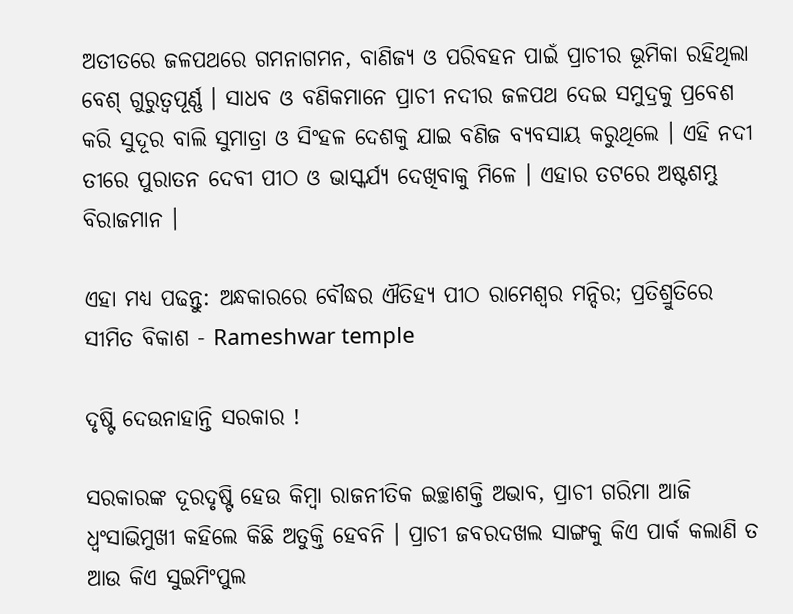ଅତୀତରେ ଜଳପଥରେ ଗମନାଗମନ, ବାଣିଜ୍ୟ ଓ ପରିବହନ ପାଇଁ ପ୍ରାଚୀର ଭୂମିକା ରହିଥିଲା ବେଶ୍ ଗୁରୁତ୍ଵପୂର୍ଣ୍ଣ ।‌ ସାଧବ ଓ ବଣିକମାନେ ପ୍ରାଚୀ ନଦୀର ଜଳପଥ ଦେଇ ସମୁଦ୍ରକୁ ପ୍ରବେଶ କରି ସୁଦୂର ବାଲି ସୁମାତ୍ରା ଓ ସିଂହଳ ଦେଶକୁ ଯାଇ ବଣିଜ ବ୍ୟବସାୟ କରୁଥିଲେ ।‌ ଏହି ନଦୀ ତୀରେ ପୁରାତନ ଦେବୀ ପୀଠ ଓ ଭାସ୍କର୍ଯ୍ୟ ଦେଖିବାକୁ ମିଳେ । ଏହାର ତଟରେ ଅଷ୍ଟଶମ୍ଭୁ ବିରାଜମାନ ।‌

ଏହା ମଧ୍ୟ ପଢନ୍ତୁ: ଅନ୍ଧକାରରେ ବୌଦ୍ଧର ଐତିହ୍ୟ ପୀଠ ରାମେଶ୍ବର ମନ୍ଦିର; ପ୍ରତିଶ୍ରୁତିରେ ସୀମିତ ବିକାଶ - Rameshwar temple

ଦୃଷ୍ଟି ଦେଉନାହାନ୍ତି ସରକାର !

ସରକାରଙ୍କ ଦୂରଦୃଷ୍ଟି ହେଉ କିମ୍ବା ରାଜନୀତିକ ଇଚ୍ଛାଶକ୍ତି ଅଭାବ, ପ୍ରାଚୀ ଗରିମା ଆଜି ଧ୍ବଂସାଭିମୁଖୀ କହିଲେ କିଛି ଅତୁକ୍ତି ହେବନି । ପ୍ରାଚୀ ଜବରଦଖଲ ସାଙ୍ଗକୁ କିଏ ପାର୍କ କଲାଣି ତ ଆଉ କିଏ ସୁଇମିଂପୁଲ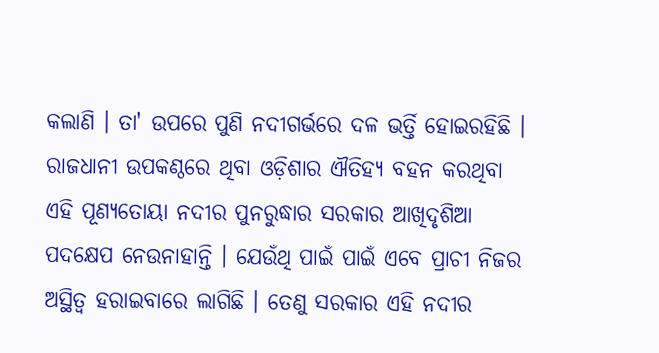କଲାଣି । ତା' ଉପରେ ପୁଣି ନଦୀଗର୍ଭରେ ଦଳ ଭର୍ତ୍ତି ହୋଇରହିଛି । ରାଜଧାନୀ ଉପକଣ୍ଠରେ ଥିବା ଓଡ଼ିଶାର ଐତିହ୍ୟ ବହନ କରଥିବା ଏହି ପୂଣ୍ୟତୋୟା ନଦୀର ପୁନରୁଦ୍ଧାର ସରକାର ଆଖିଦୃଶିଆ ପଦକ୍ଷେପ ନେଉନାହାନ୍ତି । ଯେଉଁଥି ପାଇଁ ପାଇଁ ଏବେ ପ୍ରାଚୀ ନିଜର ଅସ୍ଥିତ୍ବ ହରାଇବାରେ ଲାଗିଛି । ତେଣୁ ସରକାର ଏହି ନଦୀର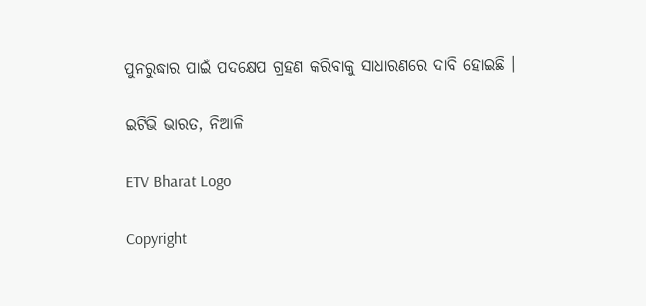ପୁନରୁଦ୍ଧାର ପାଇଁ ପଦକ୍ଷେପ ଗ୍ରହଣ କରିବାକୁ ସାଧାରଣରେ ଦାବି ହୋଇଛି ।

ଇଟିଭି ଭାରତ, ନିଆଳି

ETV Bharat Logo

Copyright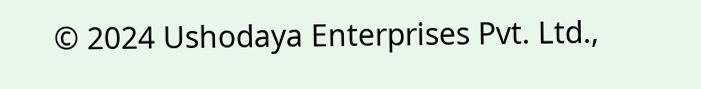© 2024 Ushodaya Enterprises Pvt. Ltd.,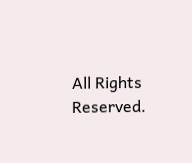All Rights Reserved.